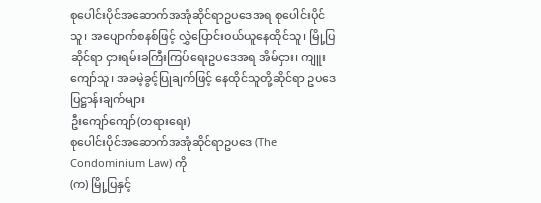စုပေါင်းပိုင်အဆောက်အအုံဆိုင်ရာဥပဒေအရ စုပေါင်းပိုင်သူ၊ အပျောက်စနစ်ဖြင့် လွှဲပြောင်းဝယ်ယူနေထိုင်သူ၊ မြို့ပြဆိုင်ရာ ငှားရမ်းခကြီးကြပ်ရေးဥပဒေအရ အိမ်ငှား၊ ကျူးကျော်သူ၊ အခမဲ့ခွင့်ပြုချက်ဖြင့် နေထိုင်သူတို့ဆိုင်ရာ ဥပဒေပြဋ္ဌာန်းချက်များ
ဦးကျော်ကျော်(တရားရေး)
စုပေါင်းပိုင်အဆောက်အအုံဆိုင်ရာဥပဒေ (The Condominium Law) ကို
(က) မြို့ပြနှင့်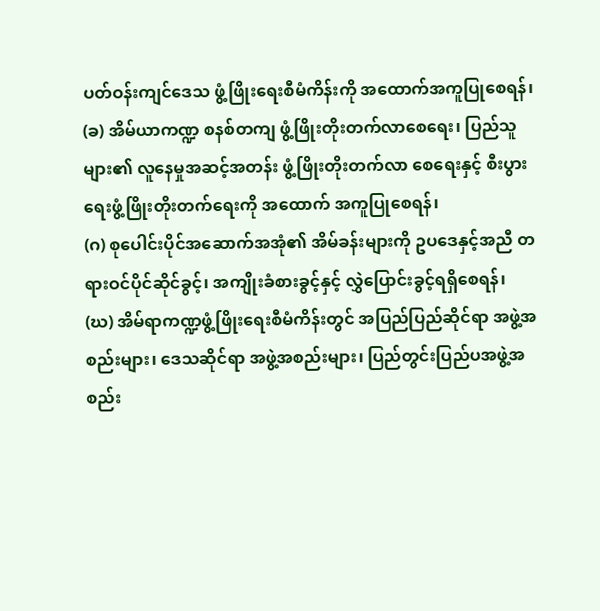ပတ်ဝန်းကျင်ဒေသ ဖွံ့ဖြိုးရေးစီမံကိန်းကို အထောက်အကူပြုစေရန်၊
(ခ) အိမ်ယာကဏ္ဍ စနစ်တကျ ဖွံ့ဖြိုးတိုးတက်လာစေရေး၊ ပြည်သူများ၏ လူနေမှုအဆင့်အတန်း ဖွံ့ဖြိုးတိုးတက်လာ စေရေးနှင့် စီးပွားရေးဖွံ့ဖြိုးတိုးတက်ရေးကို အထောက် အကူပြုစေရန်၊
(ဂ) စုပေါင်းပိုင်အဆောက်အအုံ၏ အိမ်ခန်းများကို ဥပဒေနှင့်အညီ တရားဝင်ပိုင်ဆိုင်ခွင့်၊ အကျိုးခံစားခွင့်နှင့် လွှဲပြောင်းခွင့်ရရှိစေရန်၊
(ဃ) အိမ်ရာကဏ္ဍဖွံ့ဖြိုးရေးစီမံကိန်းတွင် အပြည်ပြည်ဆိုင်ရာ အဖွဲ့အစည်းများ၊ ဒေသဆိုင်ရာ အဖွဲ့အစည်းများ၊ ပြည်တွင်းပြည်ပအဖွဲ့အစည်း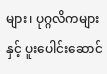များ၊ ပုဂ္ဂလိကများနှင့် ပူးပေါင်းဆောင်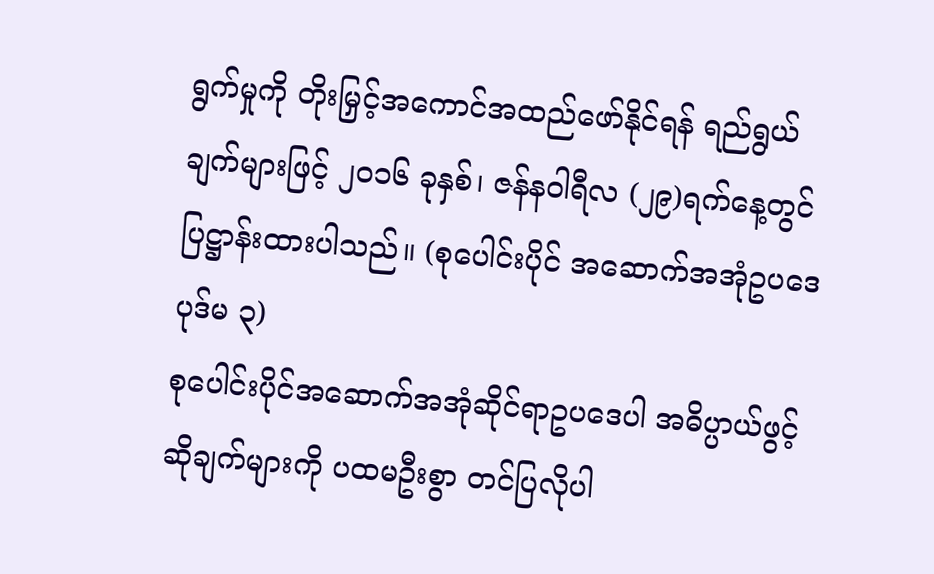ရွက်မှုကို တိုးမြှင့်အကောင်အထည်ဖော်နိုင်ရန် ရည်ရွယ်ချက်များဖြင့် ၂၀၁၆ ခုနှစ်၊ ဇန်နဝါရီလ (၂၉)ရက်နေ့တွင် ပြဋ္ဌာန်းထားပါသည်။ (စုပေါင်းပိုင် အဆောက်အအုံဥပဒေ ပုဒ်မ ၃)
စုပေါင်းပိုင်အဆောက်အအုံဆိုင်ရာဥပဒေပါ အဓိပ္ပာယ်ဖွင့်ဆိုချက်များကို ပထမဦးစွာ တင်ပြလိုပါ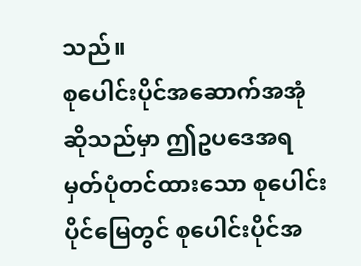သည်။
စုပေါင်းပိုင်အဆောက်အအုံဆိုသည်မှာ ဤဥပဒေအရ မှတ်ပုံတင်ထားသော စုပေါင်းပိုင်မြေတွင် စုပေါင်းပိုင်အ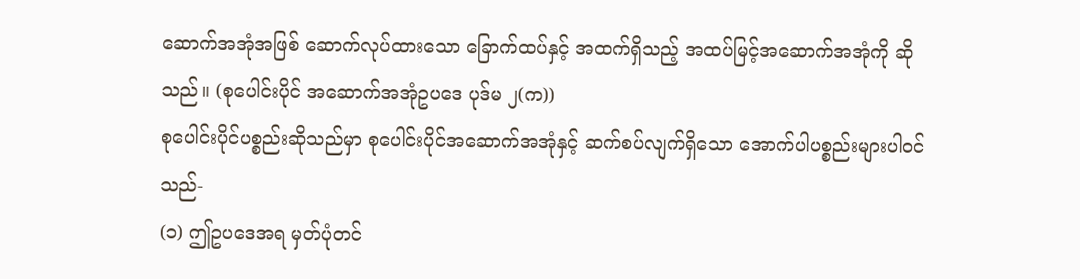ဆောက်အအုံအဖြစ် ဆောက်လုပ်ထားသော ခြောက်ထပ်နှင့် အထက်ရှိသည့် အထပ်မြင့်အဆောက်အအုံကို ဆိုသည်။ (စုပေါင်းပိုင် အဆောက်အအုံဥပဒေ ပုဒ်မ ၂(က))
စုပေါင်းပိုင်ပစ္စည်းဆိုသည်မှာ စုပေါင်းပိုင်အဆောက်အအုံနှင့် ဆက်စပ်လျက်ရှိသော အောက်ပါပစ္စည်းများပါဝင်သည်-
(၁) ဤဥပဒေအရ မှတ်ပုံတင်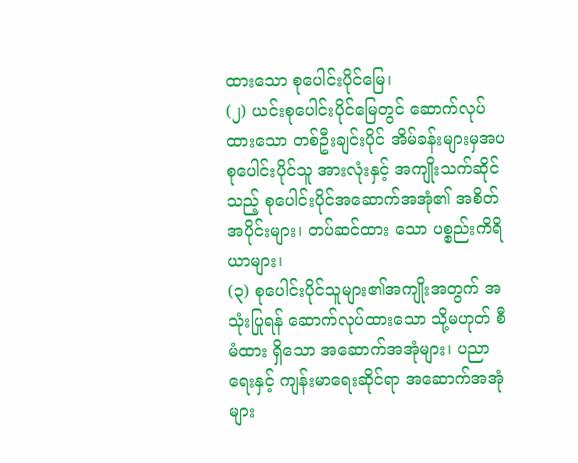ထားသော စုပေါင်းပိုင်မြေ၊
(၂) ယင်းစုပေါင်းပိုင်မြေတွင် ဆောက်လုပ်ထားသော တစ်ဦးချင်းပိုင် အိမ်ခန်းများမှအပ စုပေါင်းပိုင်သူ အားလုံးနှင့် အကျိုးသက်ဆိုင်သည့် စုပေါင်းပိုင်အဆောက်အအုံ၏ အစိတ်အပိုင်းများ၊ တပ်ဆင်ထား သော ပစ္စည်းကိရိယာများ၊
(၃) စုပေါင်းပိုင်သူများ၏အကျိုးအတွက် အသုံးပြုရန် ဆောက်လုပ်ထားသော သို့မဟုတ် စီမံထား ရှိသော အဆောက်အအုံများ၊ ပညာရေးနှင့် ကျန်းမာရေးဆိုင်ရာ အဆောက်အအုံများ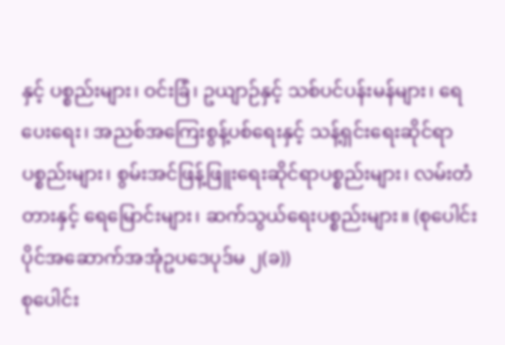နှင့် ပစ္စည်းများ၊ ဝင်းခြံ၊ ဥယျာဉ်နှင့် သစ်ပင်ပန်းမန်များ၊ ရေပေးရေး၊ အညစ်အကြေးစွန့်ပစ်ရေးနှင့် သန့်ရှင်းရေးဆိုင်ရာပစ္စည်းများ၊ စွမ်းအင်ဖြန့်ဖြူးရေးဆိုင်ရာပစ္စည်းများ၊ လမ်းတံတားနှင့် ရေမြောင်းများ၊ ဆက်သွယ်ရေးပစ္စည်းများ။ (စုပေါင်းပိုင်အဆောက်အအုံဥပဒေပုဒ်မ ၂(ခ))
စုပေါင်း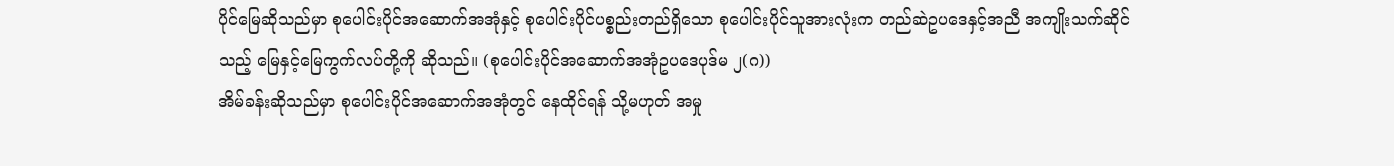ပိုင်မြေဆိုသည်မှာ စုပေါင်းပိုင်အဆောက်အအုံနှင့် စုပေါင်းပိုင်ပစ္စည်းတည်ရှိသော စုပေါင်းပိုင်သူအားလုံးက တည်ဆဲဥပဒေနှင့်အညီ အကျိုးသက်ဆိုင်သည့် မြေနှင့်မြေကွက်လပ်တို့ကို ဆိုသည်။ (စုပေါင်းပိုင်အဆောက်အအုံဥပဒေပုဒ်မ ၂(ဂ))
အိမ်ခန်းဆိုသည်မှာ စုပေါင်းပိုင်အဆောက်အအုံတွင် နေထိုင်ရန် သို့မဟုတ် အမှု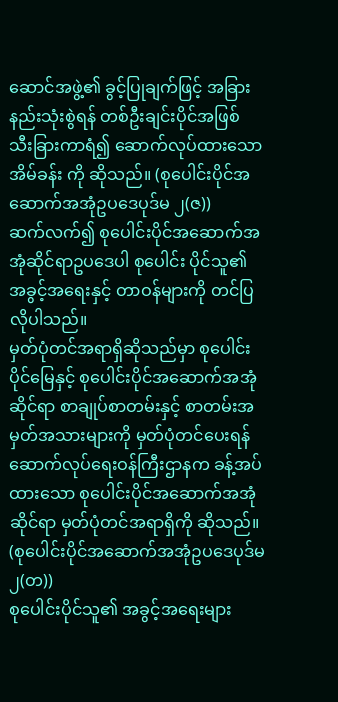ဆောင်အဖွဲ့၏ ခွင့်ပြုချက်ဖြင့် အခြားနည်းသုံးစွဲရန် တစ်ဦးချင်းပိုင်အဖြစ် သီးခြားကာရံ၍ ဆောက်လုပ်ထားသော အိမ်ခန်း ကို ဆိုသည်။ (စုပေါင်းပိုင်အဆောက်အအုံဥပဒေပုဒ်မ ၂(ဇ))
ဆက်လက်၍ စုပေါင်းပိုင်အဆောက်အအုံဆိုင်ရာဥပဒေပါ စုပေါင်း ပိုင်သူ၏ အခွင့်အရေးနှင့် တာဝန်များကို တင်ပြလိုပါသည်။
မှတ်ပုံတင်အရာရှိဆိုသည်မှာ စုပေါင်းပိုင်မြေနှင့် စုပေါင်းပိုင်အဆောက်အအုံဆိုင်ရာ စာချုပ်စာတမ်းနှင့် စာတမ်းအမှတ်အသားများကို မှတ်ပုံတင်ပေးရန် ဆောက်လုပ်ရေးဝန်ကြီးဌာနက ခန့်အပ်ထားသော စုပေါင်းပိုင်အဆောက်အအုံဆိုင်ရာ မှတ်ပုံတင်အရာရှိကို ဆိုသည်။ (စုပေါင်းပိုင်အဆောက်အအုံဥပဒေပုဒ်မ ၂(တ))
စုပေါင်းပိုင်သူ၏ အခွင့်အရေးများ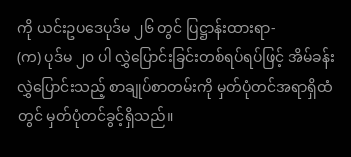ကို ယင်းဥပဒေပုဒ်မ ၂၆ တွင် ပြဋ္ဌာန်းထားရာ-
(က) ပုဒ်မ ၂၀ ပါ လွှဲပြောင်းခြင်းတစ်ရပ်ရပ်ဖြင့် အိမ်ခန်းလွှဲပြောင်းသည့် စာချုပ်စာတမ်းကို မှတ်ပုံတင်အရာရှိထံ တွင် မှတ်ပုံတင်ခွင့်ရှိသည်။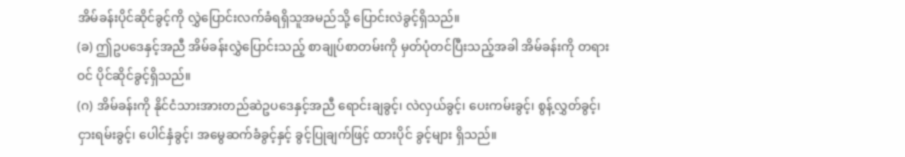အိမ်ခန်းပိုင်ဆိုင်ခွင့်ကို လွှဲပြောင်းလက်ခံရရှိသူအမည်သို့ ပြောင်းလဲခွင့်ရှိသည်။
(ခ) ဤဥပဒေနှင့်အညီ အိမ်ခန်းလွှဲပြောင်းသည့် စာချုပ်စာတမ်းကို မှတ်ပုံတင်ပြီးသည့်အခါ အိမ်ခန်းကို တရားဝင် ပိုင်ဆိုင်ခွင့်ရှိသည်။
(ဂ) အိမ်ခန်းကို နိုင်ငံသားအားတည်ဆဲဥပဒေနှင့်အညီ ရောင်းချခွင့်၊ လဲလှယ်ခွင့်၊ ပေးကမ်းခွင့်၊ စွန့်လွှတ်ခွင့်၊ ငှားရမ်းခွင့်၊ ပေါင်နှံခွင့်၊ အမွေဆက်ခံခွင့်နှင့် ခွင့်ပြုချက်ဖြင့် ထားပိုင် ခွင့်များ ရှိသည်။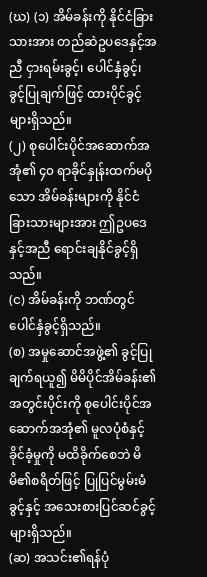(ဃ) (၁) အိမ်ခန်းကို နိုင်ငံခြားသားအား တည်ဆဲဥပဒေနှင့်အညီ ငှားရမ်းခွင့်၊ ပေါင်နှံခွင့်၊ ခွင့်ပြုချက်ဖြင့် ထားပိုင်ခွင့်များရှိသည်။
(၂) စုပေါင်းပိုင်အဆောက်အအုံ၏ ၄၀ ရာခိုင်နှုန်းထက်မပိုသော အိမ်ခန်းများကို နိုင်ငံခြားသားများအား ဤဥပဒေနှင့်အညီ ရောင်းချနိုင်ခွင့်ရှိသည်။
(င) အိမ်ခန်းကို ဘဏ်တွင် ပေါင်နှံခွင့်ရှိသည်။
(စ) အမှုဆောင်အဖွဲ့၏ ခွင့်ပြုချက်ရယူ၍ မိမိပိုင်အိမ်ခန်း၏ အတွင်းပိုင်းကို စုပေါင်းပိုင်အဆောက်အအုံ၏ မူလပုံစံနှင့် ခိုင်ခံ့မှုကို မထိခိုက်စေဘဲ မိမိ၏စရိတ်ဖြင့် ပြုပြင်မွမ်းမံ ခွင့်နှင့် အသေးစားပြင်ဆင်ခွင့်များရှိသည်။
(ဆ) အသင်း၏ရန်ပုံ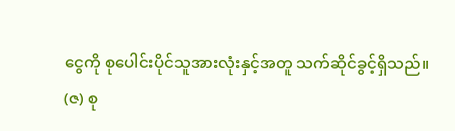ငွေကို စုပေါင်းပိုင်သူအားလုံးနှင့်အတူ သက်ဆိုင်ခွင့်ရှိသည်။
(ဇ) စု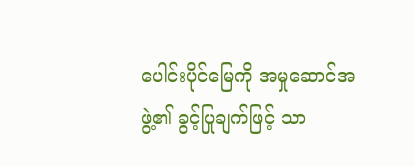ပေါင်းပိုင်မြေကို အမှုဆောင်အဖွဲ့၏ ခွင့်ပြုချက်ဖြင့် သာ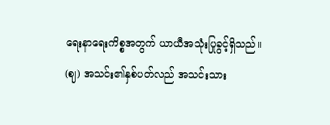ရေးနာရေးကိစ္စအတွက် ယာယီအသုံးပြုခွင့်ရှိသည်။
(ဈ) အသင်း၏နှစ်ပတ်လည် အသင်းသား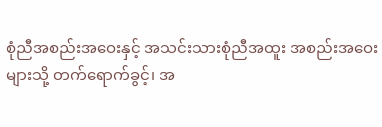စုံညီအစည်းအဝေးနှင့် အသင်းသားစုံညီအထူး အစည်းအဝေးများသို့ တက်ရောက်ခွင့်၊ အ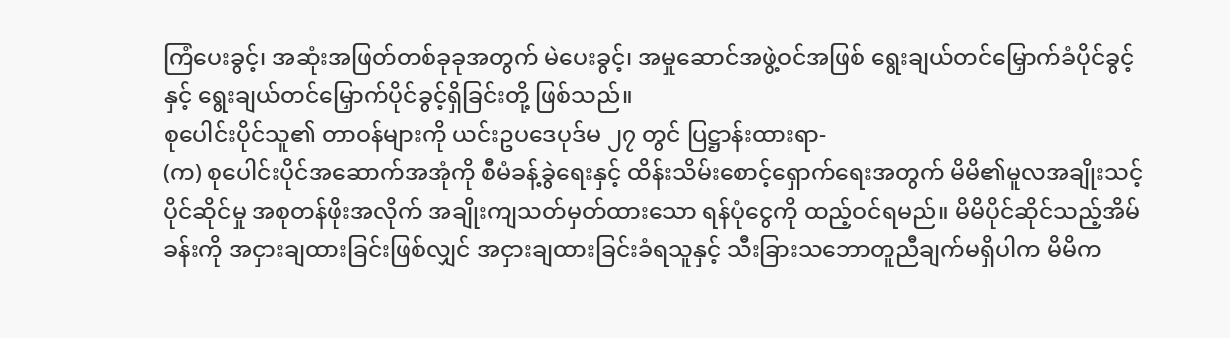ကြံပေးခွင့်၊ အဆုံးအဖြတ်တစ်ခုခုအတွက် မဲပေးခွင့်၊ အမှုဆောင်အဖွဲ့ဝင်အဖြစ် ရွေးချယ်တင်မြှောက်ခံပိုင်ခွင့်နှင့် ရွေးချယ်တင်မြှောက်ပိုင်ခွင့်ရှိခြင်းတို့ ဖြစ်သည်။
စုပေါင်းပိုင်သူ၏ တာဝန်များကို ယင်းဥပဒေပုဒ်မ ၂၇ တွင် ပြဋ္ဌာန်းထားရာ-
(က) စုပေါင်းပိုင်အဆောက်အအုံကို စီမံခန့်ခွဲရေးနှင့် ထိန်းသိမ်းစောင့်ရှောက်ရေးအတွက် မိမိ၏မူလအချိုးသင့်ပိုင်ဆိုင်မှု အစုတန်ဖိုးအလိုက် အချိုးကျသတ်မှတ်ထားသော ရန်ပုံငွေကို ထည့်ဝင်ရမည်။ မိမိပိုင်ဆိုင်သည့်အိမ်ခန်းကို အငှားချထားခြင်းဖြစ်လျှင် အငှားချထားခြင်းခံရသူနှင့် သီးခြားသဘောတူညီချက်မရှိပါက မိမိက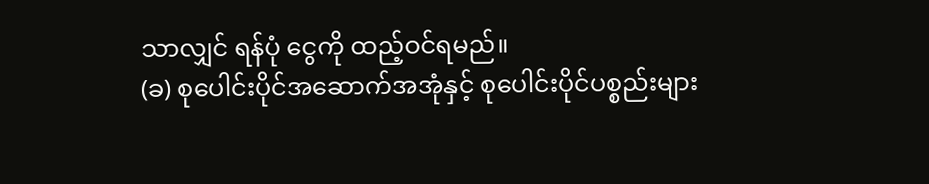သာလျှင် ရန်ပုံ ငွေကို ထည့်ဝင်ရမည်။
(ခ) စုပေါင်းပိုင်အဆောက်အအုံနှင့် စုပေါင်းပိုင်ပစ္စည်းများ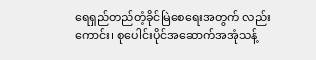ရေရှည်တည်တံ့ခိုင်မြဲစေရေးအတွက် လည်းကောင်း၊ စုပေါင်းပိုင်အဆောက်အအုံသန့်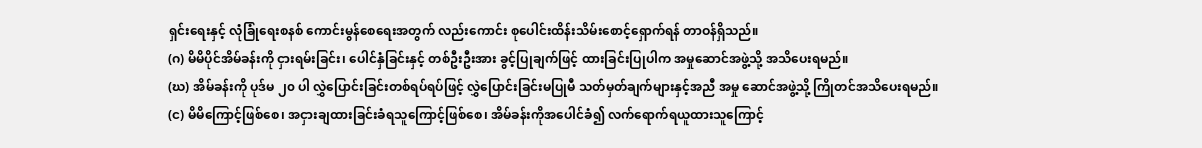ရှင်းရေးနှင့် လုံခြုံရေးစနစ် ကောင်းမွန်စေရေးအတွက် လည်းကောင်း စုပေါင်းထိန်းသိမ်းစောင့်ရှောက်ရန် တာဝန်ရှိသည်။
(ဂ) မိမိပိုင်အိမ်ခန်းကို ငှားရမ်းခြင်း၊ ပေါင်နှံခြင်းနှင့် တစ်ဦးဦးအား ခွင့်ပြုချက်ဖြင့် ထားခြင်းပြုပါက အမှုဆောင်အဖွဲ့သို့ အသိပေးရမည်။
(ဃ) အိမ်ခန်းကို ပုဒ်မ ၂၀ ပါ လွှဲပြောင်းခြင်းတစ်ရပ်ရပ်ဖြင့် လွှဲပြောင်းခြင်းမပြုမီ သတ်မှတ်ချက်များနှင့်အညီ အမှု ဆောင်အဖွဲ့သို့ ကြိုတင်အသိပေးရမည်။
(င) မိမိကြောင့်ဖြစ်စေ၊ အငှားချထားခြင်းခံရသူကြောင့်ဖြစ်စေ၊ အိမ်ခန်းကိုအပေါင်ခံ၍ လက်ရောက်ရယူထားသူကြောင့်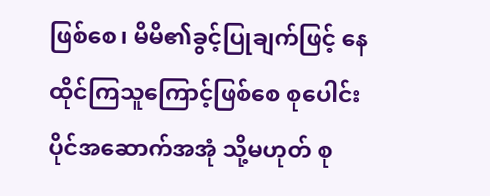ဖြစ်စေ၊ မိမိ၏ခွင့်ပြုချက်ဖြင့် နေထိုင်ကြသူကြောင့်ဖြစ်စေ စုပေါင်းပိုင်အဆောက်အအုံ သို့မဟုတ် စု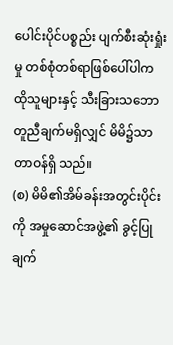ပေါင်းပိုင်ပစ္စည်း ပျက်စီးဆုံးရှုံးမှု တစ်စုံတစ်ရာဖြစ်ပေါ်ပါက ထိုသူများနှင့် သီးခြားသဘောတူညီချက်မရှိလျှင် မိမိ၌သာ တာဝန်ရှိ သည်။
(စ) မိမိ၏အိမ်ခန်းအတွင်းပိုင်းကို အမှုဆောင်အဖွဲ့၏ ခွင့်ပြုချက်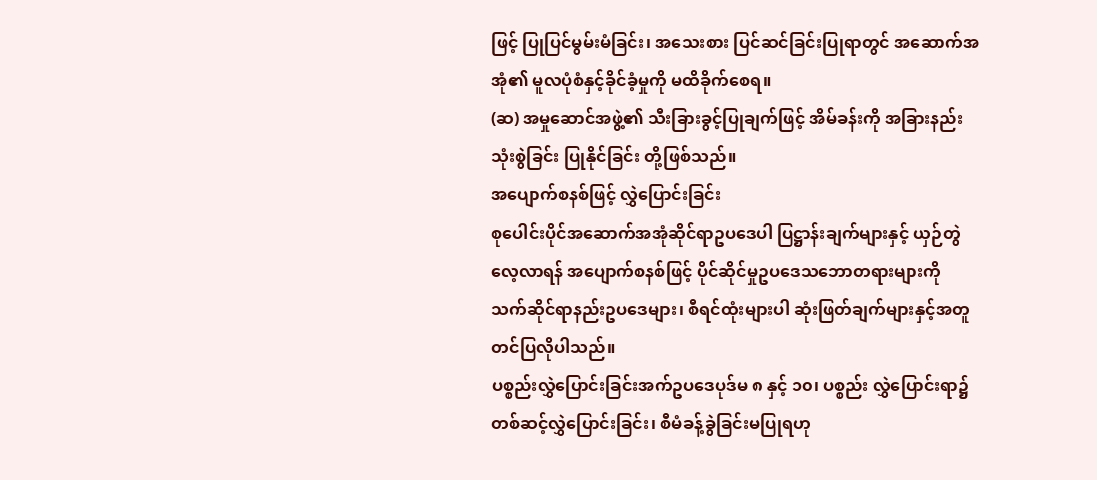ဖြင့် ပြုပြင်မွမ်းမံခြင်း၊ အသေးစား ပြင်ဆင်ခြင်းပြုရာတွင် အဆောက်အအုံ၏ မူလပုံစံနှင့်ခိုင်ခံ့မှုကို မထိခိုက်စေရ။
(ဆ) အမှုဆောင်အဖွဲ့၏ သီးခြားခွင့်ပြုချက်ဖြင့် အိမ်ခန်းကို အခြားနည်းသုံးစွဲခြင်း ပြုနိုင်ခြင်း တို့ဖြစ်သည်။
အပျောက်စနစ်ဖြင့် လွှဲပြောင်းခြင်း
စုပေါင်းပိုင်အဆောက်အအုံဆိုင်ရာဥပဒေပါ ပြဋ္ဌာန်းချက်များနှင့် ယှဉ်တွဲလေ့လာရန် အပျောက်စနစ်ဖြင့် ပိုင်ဆိုင်မှုဥပဒေသဘောတရားများကို သက်ဆိုင်ရာနည်းဥပဒေများ၊ စီရင်ထုံးများပါ ဆုံးဖြတ်ချက်များနှင့်အတူ တင်ပြလိုပါသည်။
ပစ္စည်းလွှဲပြောင်းခြင်းအက်ဥပဒေပုဒ်မ ၈ နှင့် ၁၀၊ ပစ္စည်း လွှဲပြောင်းရာ၌ တစ်ဆင့်လွှဲပြောင်းခြင်း၊ စီမံခန့်ခွဲခြင်းမပြုရဟု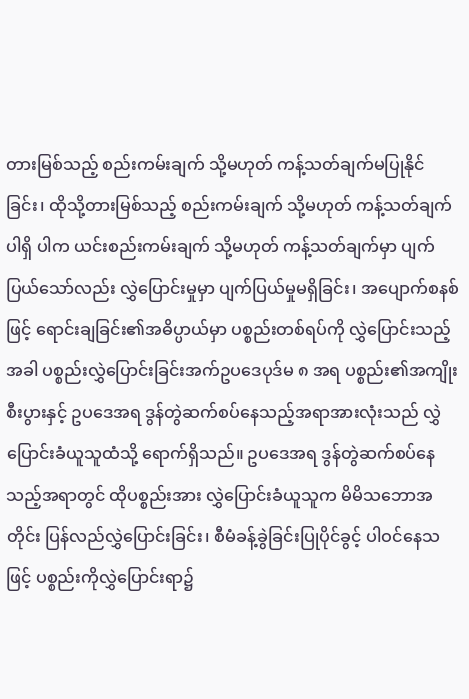တားမြစ်သည့် စည်းကမ်းချက် သို့မဟုတ် ကန့်သတ်ချက်မပြုနိုင်ခြင်း၊ ထိုသို့တားမြစ်သည့် စည်းကမ်းချက် သို့မဟုတ် ကန့်သတ်ချက်ပါရှိ ပါက ယင်းစည်းကမ်းချက် သို့မဟုတ် ကန့်သတ်ချက်မှာ ပျက်ပြယ်သော်လည်း လွှဲပြောင်းမှုမှာ ပျက်ပြယ်မှုမရှိခြင်း၊ အပျောက်စနစ်ဖြင့် ရောင်းချခြင်း၏အဓိပ္ပာယ်မှာ ပစ္စည်းတစ်ရပ်ကို လွှဲပြောင်းသည့်အခါ ပစ္စည်းလွှဲပြောင်းခြင်းအက်ဥပဒေပုဒ်မ ၈ အရ ပစ္စည်း၏အကျိုးစီးပွားနှင့် ဥပဒေအရ ဒွန်တွဲဆက်စပ်နေသည့်အရာအားလုံးသည် လွှဲပြောင်းခံယူသူထံသို့ ရောက်ရှိသည်။ ဥပဒေအရ ဒွန်တွဲဆက်စပ်နေသည့်အရာတွင် ထိုပစ္စည်းအား လွှဲပြောင်းခံယူသူက မိမိသဘောအတိုင်း ပြန်လည်လွှဲပြောင်းခြင်း၊ စီမံခန့်ခွဲခြင်းပြုပိုင်ခွင့် ပါဝင်နေသဖြင့် ပစ္စည်းကိုလွှဲပြောင်းရာ၌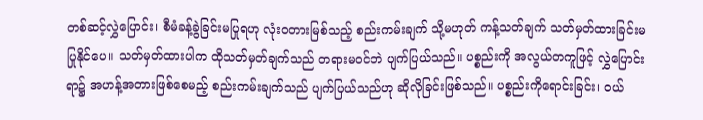တစ်ဆင့်လွှဲပြောင်း၊ စီမံခန့်ခွဲခြင်းမပြုရဟု လုံးဝတားမြစ်သည့် စည်းကမ်းချက် သို့မဟုတ် ကန့်သတ်ချက် သတ်မှတ်ထားခြင်းမပြုနိုင်ပေ။ သတ်မှတ်ထားပါက ထိုသတ်မှတ်ချက်သည် တရားမဝင်ဘဲ ပျက်ပြယ်သည်။ ပစ္စည်းကို အလွယ်တကူဖြင့် လွှဲပြောင်းရာ၌ အဟန့်အတားဖြစ်စေမည့် စည်းကမ်းချက်သည် ပျက်ပြယ်သည်ဟု ဆိုလိုခြင်းဖြစ်သည်။ ပစ္စည်းကိုရောင်းခြင်း၊ ဝယ်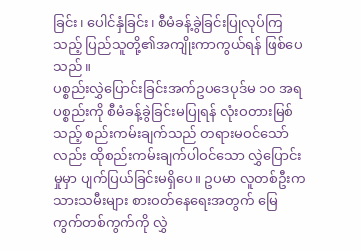ခြင်း၊ ပေါင်နှံခြင်း၊ စီမံခန့်ခွဲခြင်းပြုလုပ်ကြသည့် ပြည်သူတို့၏အကျိုးကာကွယ်ရန် ဖြစ်ပေသည်။
ပစ္စည်းလွှဲပြောင်းခြင်းအက်ဥပဒေပုဒ်မ ၁၀ အရ ပစ္စည်းကို စီမံခန့်ခွဲခြင်းမပြုရန် လုံးဝတားမြစ်သည့် စည်းကမ်းချက်သည် တရားမဝင်သော်လည်း ထိုစည်းကမ်းချက်ပါဝင်သော လွှဲပြောင်းမှုမှာ ပျက်ပြယ်ခြင်းမရှိပေ။ ဥပမာ လူတစ်ဦးက သားသမီးများ စားဝတ်နေရေးအတွက် မြေကွက်တစ်ကွက်ကို လွှဲ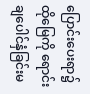ပြောင်းပေးရာ၌ ထိုမြေကို ရောင်းချပေါင်နှံခြင်းမ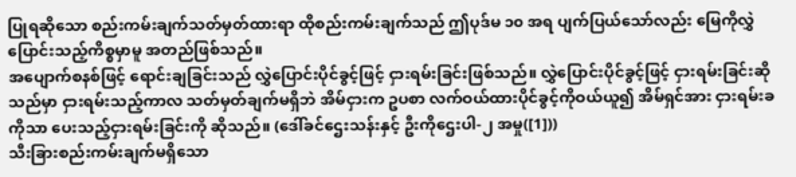ပြုရဆိုသော စည်းကမ်းချက်သတ်မှတ်ထားရာ ထိုစည်းကမ်းချက်သည် ဤပုဒ်မ ၁၀ အရ ပျက်ပြယ်သော်လည်း မြေကိုလွှဲပြောင်းသည့်ကိစ္စမှာမူ အတည်ဖြစ်သည်။
အပျောက်စနစ်ဖြင့် ရောင်းချခြင်းသည် လွှဲပြောင်းပိုင်ခွင့်ဖြင့် ငှားရမ်းခြင်းဖြစ်သည်။ လွှဲပြောင်းပိုင်ခွင့်ဖြင့် ငှားရမ်းခြင်းဆိုသည်မှာ ငှားရမ်းသည့်ကာလ သတ်မှတ်ချက်မရှိဘဲ အိမ်ငှားက ဥပစာ လက်ဝယ်ထားပိုင်ခွင့်ကိုဝယ်ယူ၍ အိမ်ရှင်အား ငှားရမ်းခကိုသာ ပေးသည့်ငှားရမ်းခြင်းကို ဆိုသည်။ (ဒေါ်ခင်ဌေးသန်းနှင့် ဦးကိုဌေးပါ-၂ အမှု([1]))
သီးခြားစည်းကမ်းချက်မရှိသော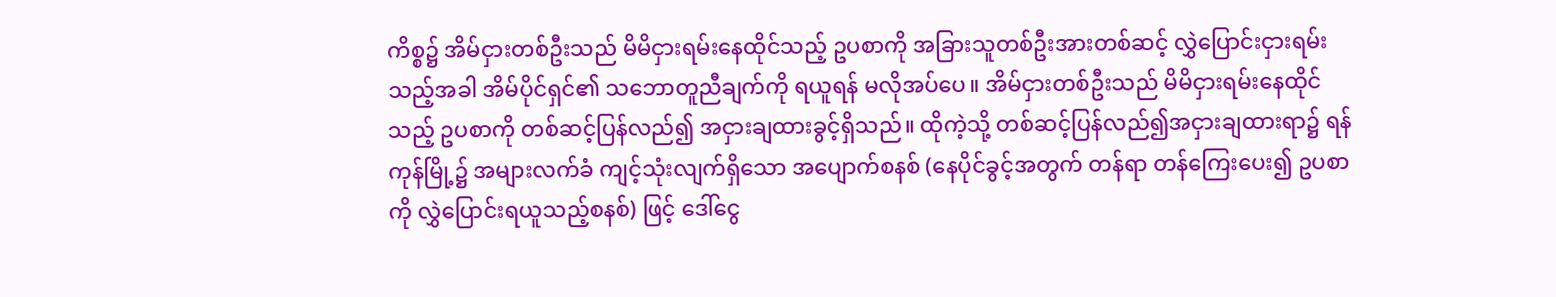ကိစ္စ၌ အိမ်ငှားတစ်ဦးသည် မိမိငှားရမ်းနေထိုင်သည့် ဥပစာကို အခြားသူတစ်ဦးအားတစ်ဆင့် လွှဲပြောင်းငှားရမ်းသည့်အခါ အိမ်ပိုင်ရှင်၏ သဘောတူညီချက်ကို ရယူရန် မလိုအပ်ပေ။ အိမ်ငှားတစ်ဦးသည် မိမိငှားရမ်းနေထိုင်သည့် ဥပစာကို တစ်ဆင့်ပြန်လည်၍ အငှားချထားခွင့်ရှိသည်။ ထိုကဲ့သို့ တစ်ဆင့်ပြန်လည်၍အငှားချထားရာ၌ ရန်ကုန်မြို့၌ အများလက်ခံ ကျင့်သုံးလျက်ရှိသော အပျောက်စနစ် (နေပိုင်ခွင့်အတွက် တန်ရာ တန်ကြေးပေး၍ ဥပစာကို လွှဲပြောင်းရယူသည့်စနစ်) ဖြင့် ဒေါ်ငွေ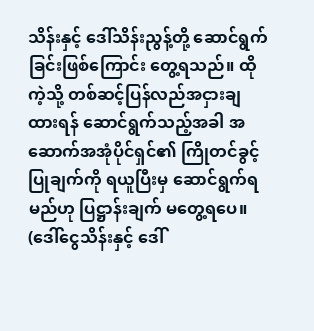သိန်းနှင့် ဒေါ်သိန်းညွန့်တို့ ဆောင်ရွက်ခြင်းဖြစ်ကြောင်း တွေ့ရသည်။ ထိုကဲ့သို့ တစ်ဆင့်ပြန်လည်အငှားချထားရန် ဆောင်ရွက်သည့်အခါ အဆောက်အအုံပိုင်ရှင်၏ ကြိုတင်ခွင့်ပြုချက်ကို ရယူပြီးမှ ဆောင်ရွက်ရမည်ဟု ပြဋ္ဌာန်းချက် မတွေ့ရပေ။ (ဒေါ်ငွေသိန်းနှင့် ဒေါ်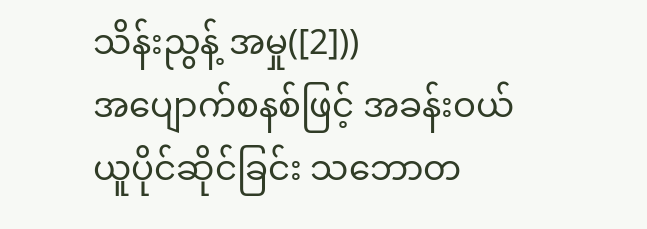သိန်းညွန့် အမှု([2]))
အပျောက်စနစ်ဖြင့် အခန်းဝယ်ယူပိုင်ဆိုင်ခြင်း သဘောတ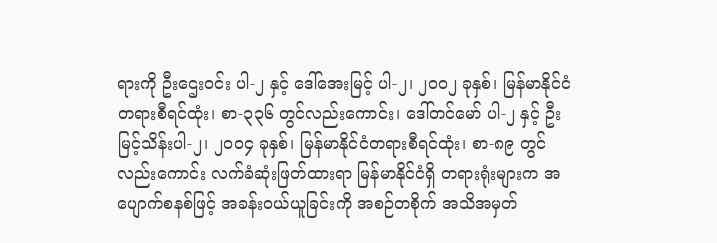ရားကို ဦးဌေးဝင်း ပါ-၂ နှင့် ဒေါ်အေးမြင့် ပါ-၂၊ ၂၀၀၂ ခုနှစ်၊ မြန်မာနိုင်ငံ တရားစီရင်ထုံး၊ စာ-၃၃၆ တွင်လည်းကောင်း၊ ဒေါ်တင်မော် ပါ-၂ နှင့် ဦးမြင့်သိန်းပါ-၂၊ ၂၀၀၄ ခုနှစ်၊ မြန်မာနိုင်ငံတရားစီရင်ထုံး၊ စာ-၈၉ တွင်လည်းကောင်း လက်ခံဆုံးဖြတ်ထားရာ မြန်မာနိုင်ငံရှိ တရားရုံးများက အပျောက်စနစ်ဖြင့် အခန်းဝယ်ယူခြင်းကို အစဉ်တစိုက် အသိအမှတ်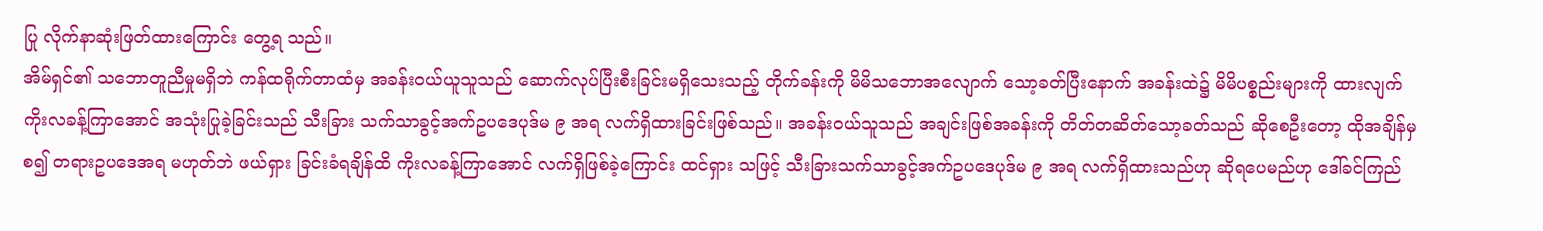ပြု လိုက်နာဆုံးဖြတ်ထားကြောင်း တွေ့ရ သည်။
အိမ်ရှင်၏ သဘောတူညီမှုမရှိဘဲ ကန်ထရိုက်တာထံမှ အခန်းဝယ်ယူသူသည် ဆောက်လုပ်ပြီးစီးခြင်းမရှိသေးသည့် တိုက်ခန်းကို မိမိသဘောအလျောက် သော့ခတ်ပြီးနောက် အခန်းထဲ၌ မိမိပစ္စည်းများကို ထားလျက် ကိုးလခန့်ကြာအောင် အသုံးပြုခဲ့ခြင်းသည် သီးခြား သက်သာခွင့်အက်ဥပဒေပုဒ်မ ၉ အရ လက်ရှိထားခြင်းဖြစ်သည်။ အခန်းဝယ်သူသည် အချင်းဖြစ်အခန်းကို တိတ်တဆိတ်သော့ခတ်သည် ဆိုစေဦးတော့ ထိုအချိန်မှစ၍ တရားဥပဒေအရ မဟုတ်ဘဲ ဖယ်ရှား ခြင်းခံရချိန်ထိ ကိုးလခန့်ကြာအောင် လက်ရှိဖြစ်ခဲ့ကြောင်း ထင်ရှား သဖြင့် သီးခြားသက်သာခွင့်အက်ဥပဒေပုဒ်မ ၉ အရ လက်ရှိထားသည်ဟု ဆိုရပေမည်ဟု ဒေါ်ခင်ကြည်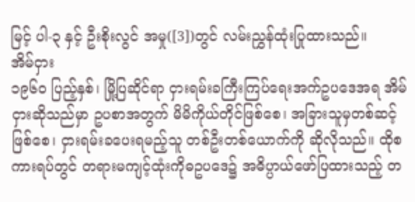မြင့် ပါ-၃ နှင့် ဦးစိုးလွင် အမှု([3])တွင် လမ်းညွှန်ထုံးပြုထားသည်။
အိမ်ငှား
၁၉၆၀ ပြည့်နှစ်၊ မြို့ပြဆိုင်ရာ ငှားရမ်းခကြီးကြပ်ရေးအက်ဥပဒေအရ အိမ်ငှားဆိုသည်မှာ ဥပစာအတွက် မိမိကိုယ်တိုင်ဖြစ်စေ၊ အခြားသူမှတစ်ဆင့်ဖြစ်စေ၊ ငှားရမ်းခပေးရမည့်သူ တစ်ဦးတစ်ယောက်ကို ဆိုလိုသည်။ ထိုစကားရပ်တွင် တရားမကျင့်ထုံးကိုဓဥပဒေ၌ အဓိပ္ပာယ်ဖော်ပြထားသည့် တ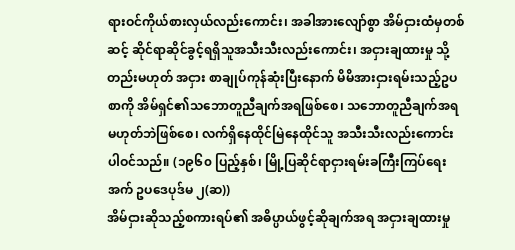ရားဝင်ကိုယ်စားလှယ်လည်းကောင်း၊ အခါအားလျော်စွာ အိမ်ငှားထံမှတစ်ဆင့် ဆိုင်ရာဆိုင်ခွင့်ရရှိသူအသီးသီးလည်းကောင်း၊ အငှားချထားမှု သို့တည်းမဟုတ် အငှား စာချုပ်ကုန်ဆုံးပြီးနောက် မိမိအားငှားရမ်းသည့်ဥပစာကို အိမ်ရှင်၏သဘောတူညီချက်အရဖြစ်စေ၊ သဘောတူညီချက်အရမဟုတ်ဘဲဖြစ်စေ၊ လက်ရှိနေထိုင်မြဲနေထိုင်သူ အသီးသီးလည်းကောင်း ပါဝင်သည်။ (၁၉၆၀ ပြည့်နှစ်၊ မြို့ပြဆိုင်ရာငှားရမ်းခကြီးကြပ်ရေးအက် ဥပဒေပုဒ်မ ၂(ဆ))
အိမ်ငှားဆိုသည့်စကားရပ်၏ အဓိပ္ပာယ်ဖွင့်ဆိုချက်အရ အငှားချထားမှု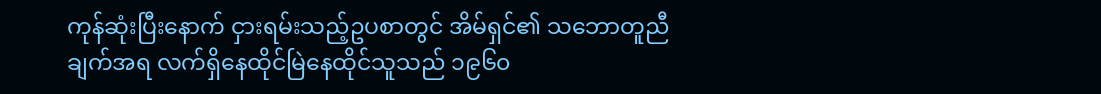ကုန်ဆုံးပြီးနောက် ငှားရမ်းသည့်ဥပစာတွင် အိမ်ရှင်၏ သဘောတူညီချက်အရ လက်ရှိနေထိုင်မြဲနေထိုင်သူသည် ၁၉၆၀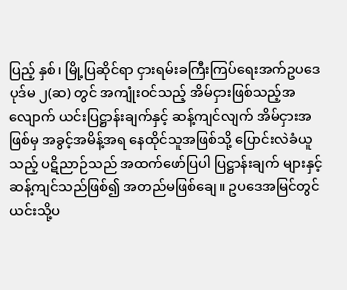ပြည့် နှစ်၊ မြို့ပြဆိုင်ရာ ငှားရမ်းခကြီးကြပ်ရေးအက်ဥပဒေပုဒ်မ ၂(ဆ) တွင် အကျုံးဝင်သည့် အိမ်ငှားဖြစ်သည့်အလျောက် ယင်းပြဋ္ဌာန်းချက်နှင့် ဆန့်ကျင်လျက် အိမ်ငှားအဖြစ်မှ အခွင့်အမိန့်အရ နေထိုင်သူအဖြစ်သို့ ပြောင်းလဲခံယူသည့် ပဋိညာဉ်သည် အထက်ဖော်ပြပါ ပြဋ္ဌာန်းချက် များနှင့် ဆန့်ကျင်သည်ဖြစ်၍ အတည်မဖြစ်ချေ။ ဥပဒေအမြင်တွင် ယင်းသို့ပ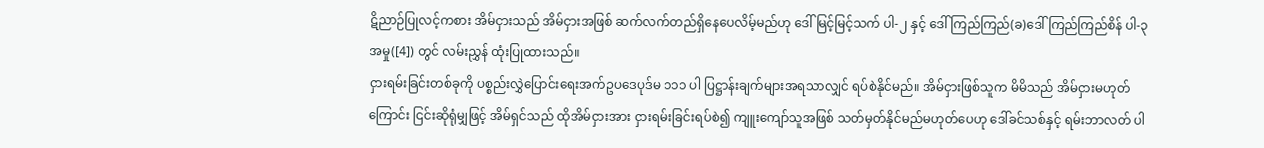ဋိညာဉ်ပြုလင့်ကစား အိမ်ငှားသည် အိမ်ငှားအဖြစ် ဆက်လက်တည်ရှိနေပေလိမ့်မည်ဟု ဒေါ်မြင့်မြင့်သက် ပါ-၂ နှင့် ဒေါ်ကြည်ကြည်(ခ)ဒေါ်ကြည်ကြည်စိန် ပါ-၃ အမှု([4]) တွင် လမ်းညွှန် ထုံးပြုထားသည်။
ငှားရမ်းခြင်းတစ်ခုကို ပစ္စည်းလွှဲပြောင်းရေးအက်ဥပဒေပုဒ်မ ၁၁၁ ပါ ပြဋ္ဌာန်းချက်များအရသာလျှင် ရပ်စဲနိုင်မည်။ အိမ်ငှားဖြစ်သူက မိမိသည် အိမ်ငှားမဟုတ်ကြောင်း ငြင်းဆိုရုံမျှဖြင့် အိမ်ရှင်သည် ထိုအိမ်ငှားအား ငှားရမ်းခြင်းရပ်စဲ၍ ကျူးကျော်သူအဖြစ် သတ်မှတ်နိုင်မည်မဟုတ်ပေဟု ဒေါ်ခင်သစ်နှင့် ရမ်းဘာလတ် ပါ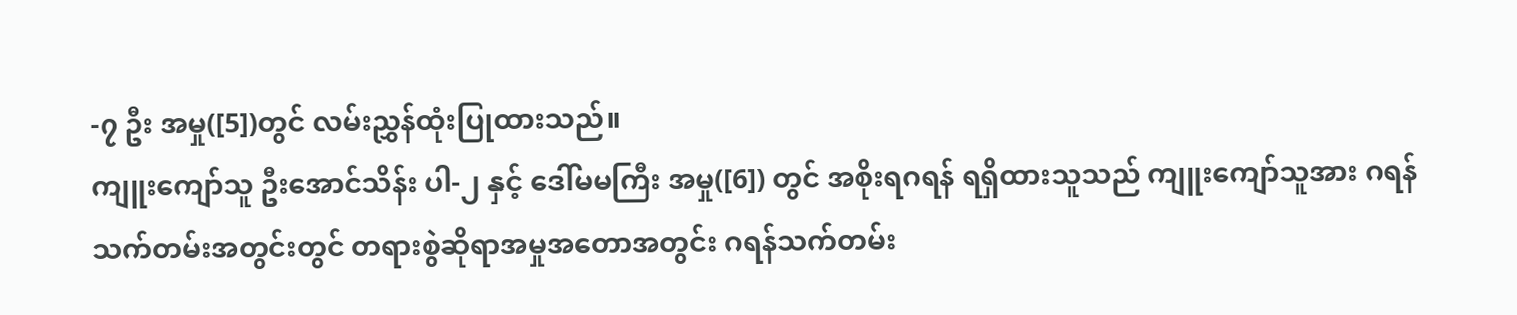-၇ ဦး အမှု([5])တွင် လမ်းညွှန်ထုံးပြုထားသည်။
ကျူးကျော်သူ ဦးအောင်သိန်း ပါ-၂ နှင့် ဒေါ်မမကြီး အမှု([6]) တွင် အစိုးရဂရန် ရရှိထားသူသည် ကျူးကျော်သူအား ဂရန်သက်တမ်းအတွင်းတွင် တရားစွဲဆိုရာအမှုအတောအတွင်း ဂရန်သက်တမ်း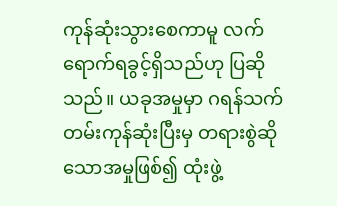ကုန်ဆုံးသွားစေကာမူ လက်ရောက်ရခွင့်ရှိသည်ဟု ပြဆိုသည်။ ယခုအမှုမှာ ဂရန်သက်တမ်းကုန်ဆုံးပြီးမှ တရားစွဲဆိုသောအမှုဖြစ်၍ ထုံးဖွဲ့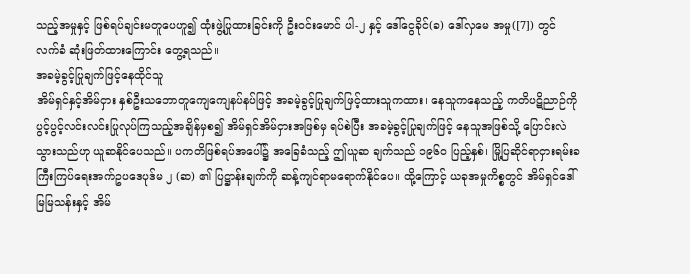သည့်အမှုနှင့် ဖြစ်ရပ်ချင်းမတူပေဟူ၍ ထုံးဖွဲ့ပြုထားခြင်းကို ဦးဝင်းမောင် ပါ-၂ နှင့် ဒေါ်ငွေခိုင်(ခ) ဒေါ်လှမေ အမှု([7]) တွင် လက်ခံ ဆုံးဖြတ်ထားကြောင်း တွေ့ရသည်။
အခမဲ့ခွင့်ပြုချက်ဖြင့်နေထိုင်သူ
အိမ်ရှင်နှင့်အိမ်ငှား နှစ်ဦးသဘောတူကျေကျေနပ်နပ်ဖြင့် အခမဲ့ခွင့်ပြုချက်ဖြင့်ထားသူကထား၊ နေသူကနေသည့် ကတိပဋိညာဉ်ကို ပွင့်ပွင့်လင်းလင်းပြုလုပ်ကြသည့်အချိန်မှစ၍ အိမ်ရှင်အိမ်ငှားအဖြစ်မှ ရပ်စဲပြီး အခမဲ့ခွင့်ပြုချက်ဖြင့် နေသူအဖြစ်သို့ ပြောင်းလဲသွားသည်ဟု ယူဆနိုင်ပေသည်။ ပကတိဖြစ်ရပ်အပေါ်၌ အခြေခံသည့် ဤယူဆ ချက်သည် ၁၉၆၀ ပြည့်နှစ်၊ မြို့ပြဆိုင်ရာငှားရမ်းခကြီးကြပ်ရေးအက်ဥပဒေပုဒ်မ ၂ (ဆ) ၏ ပြဋ္ဌာန်းချက်ကို ဆန့်ကျင်ရာမရောက်နိုင်ပေ။ ထို့ကြောင့် ယခုအမှုကိစ္စတွင် အိမ်ရှင်ဒေါ်မြမြသန်းနှင့် အိမ်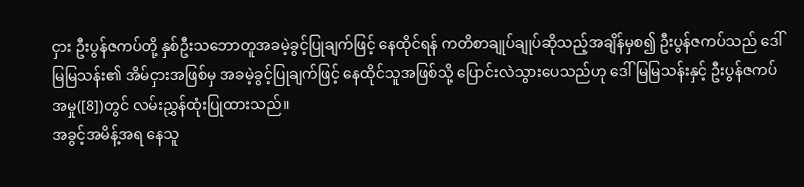ငှား ဦးပွန်ဇကပ်တို့ နှစ်ဦးသဘောတူအခမဲ့ခွင့်ပြုချက်ဖြင့် နေထိုင်ရန် ကတိစာချုပ်ချုပ်ဆိုသည့်အချိန်မှစ၍ ဦးပွန်ဇကပ်သည် ဒေါ်မြမြသန်း၏ အိမ်ငှားအဖြစ်မှ အခမဲ့ခွင့်ပြုချက်ဖြင့် နေထိုင်သူအဖြစ်သို့ ပြောင်းလဲသွားပေသည်ဟု ဒေါ်မြမြသန်းနှင့် ဦးပွန်ဇကပ် အမှု([8])တွင် လမ်းညွှန်ထုံးပြုထားသည်။
အခွင့်အမိန့်အရ နေသူ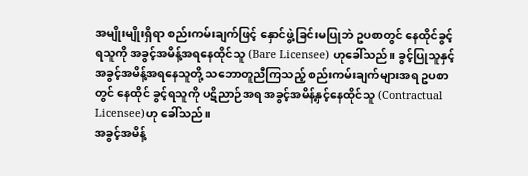အမျိုးမျိုးရှိရာ စည်းကမ်းချက်ဖြင့် နှောင်ဖွဲ့ခြင်းမပြုဘဲ ဥပစာတွင် နေထိုင်ခွင့်ရသူကို အခွင့်အမိန့်အရနေထိုင်သူ (Bare Licensee) ဟုခေါ်သည်။ ခွင့်ပြုသူနှင့် အခွင့်အမိန့်အရနေသူတို့ သဘောတူညီကြသည့် စည်းကမ်းချက်များအရ ဥပစာတွင် နေထိုင် ခွင့်ရသူကို ပဋိညာဉ်အရ အခွင့်အမိန့်နှင့်နေထိုင်သူ (Contractual Licensee)ဟု ခေါ်သည်။
အခွင့်အမိန့်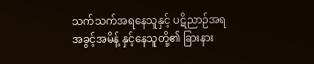သက်သက်အရနေသူနှင့် ပဋိညာဉ်အရ အခွင့်အမိန့် နှင့်နေသူတို့၏ ခြားနား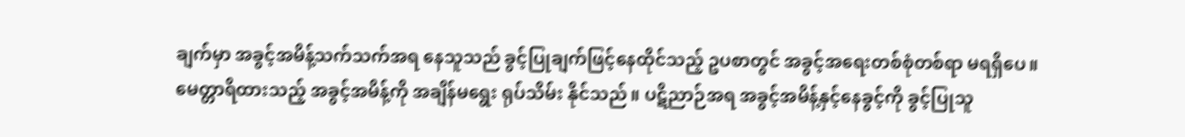ချက်မှာ အခွင့်အမိန့်သက်သက်အရ နေသူသည် ခွင့်ပြုချက်ဖြင့်နေထိုင်သည့် ဥပစာတွင် အခွင့်အရေးတစ်စုံတစ်ရာ မရရှိပေ။ မေတ္တာရိထားသည့် အခွင့်အမိန့်ကို အချိန်မရွေး ရုပ်သိမ်း နိုင်သည်။ ပဋိညာဉ်အရ အခွင့်အမိန့်နှင့်နေခွင့်ကို ခွင့်ပြုသူ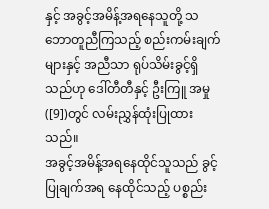နှင့် အခွင့်အမိန့်အရနေသူတို့ သဘောတူညီကြသည့် စည်းကမ်းချက်များနှင့် အညီသာ ရုပ်သိမ်းခွင့်ရှိသည်ဟု ဒေါ်တီတီနှင့် ဦးကြူ အမှု([9])တွင် လမ်းညွှန်ထုံးပြုထားသည်။
အခွင့်အမိန့်အရနေထိုင်သူသည် ခွင့်ပြုချက်အရ နေထိုင်သည့် ပစ္စည်း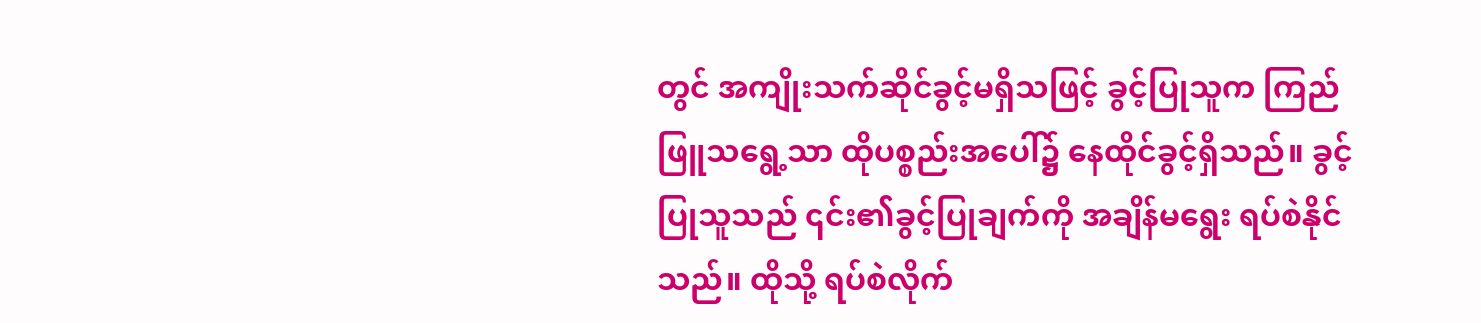တွင် အကျိုးသက်ဆိုင်ခွင့်မရှိသဖြင့် ခွင့်ပြုသူက ကြည်ဖြူသရွေ့သာ ထိုပစ္စည်းအပေါ်၌ နေထိုင်ခွင့်ရှိသည်။ ခွင့်ပြုသူသည် ၎င်း၏ခွင့်ပြုချက်ကို အချိန်မရွေး ရပ်စဲနိုင်သည်။ ထိုသို့ ရပ်စဲလိုက်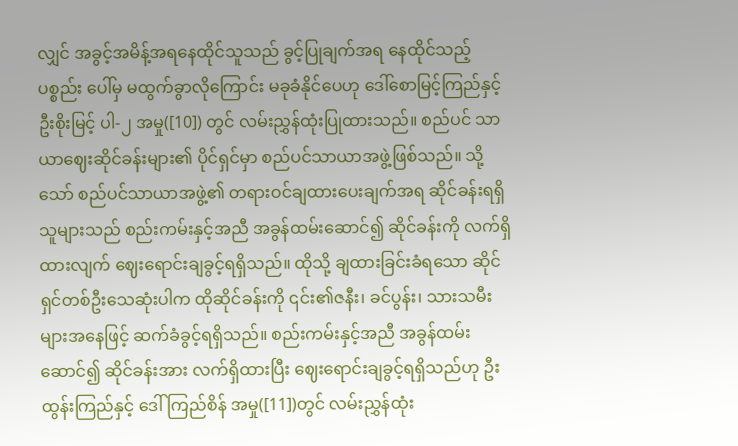လျှင် အခွင့်အမိန့်အရနေထိုင်သူသည် ခွင့်ပြုချက်အရ နေထိုင်သည့် ပစ္စည်း ပေါ်မှ မထွက်ခွာလိုကြောင်း မခုခံနိုင်ပေဟု ဒေါ်စောမြင့်ကြည်နှင့် ဦးစိုးမြင့် ပါ-၂ အမှု([10]) တွင် လမ်းညွှန်ထုံးပြုထားသည်။ စည်ပင် သာယာဈေးဆိုင်ခန်းများ၏ ပိုင်ရှင်မှာ စည်ပင်သာယာအဖွဲ့ဖြစ်သည်။ သို့သော် စည်ပင်သာယာအဖွဲ့၏ တရားဝင်ချထားပေးချက်အရ ဆိုင်ခန်းရရှိသူများသည် စည်းကမ်းနှင့်အညီ အခွန်ထမ်းဆောင်၍ ဆိုင်ခန်းကို လက်ရှိထားလျက် ဈေးရောင်းချခွင့်ရရှိသည်။ ထိုသို့ ချထားခြင်းခံရသော ဆိုင်ရှင်တစ်ဦးသေဆုံးပါက ထိုဆိုင်ခန်းကို ၎င်း၏ဇနီး၊ ခင်ပွန်း၊ သားသမီးများအနေဖြင့် ဆက်ခံခွင့်ရရှိသည်။ စည်းကမ်းနှင့်အညီ အခွန်ထမ်းဆောင်၍ ဆိုင်ခန်းအား လက်ရှိထားပြီး ဈေးရောင်းချခွင့်ရရှိသည်ဟု ဦးထွန်းကြည်နှင့် ဒေါ်ကြည်စိန် အမှု([11])တွင် လမ်းညွှန်ထုံး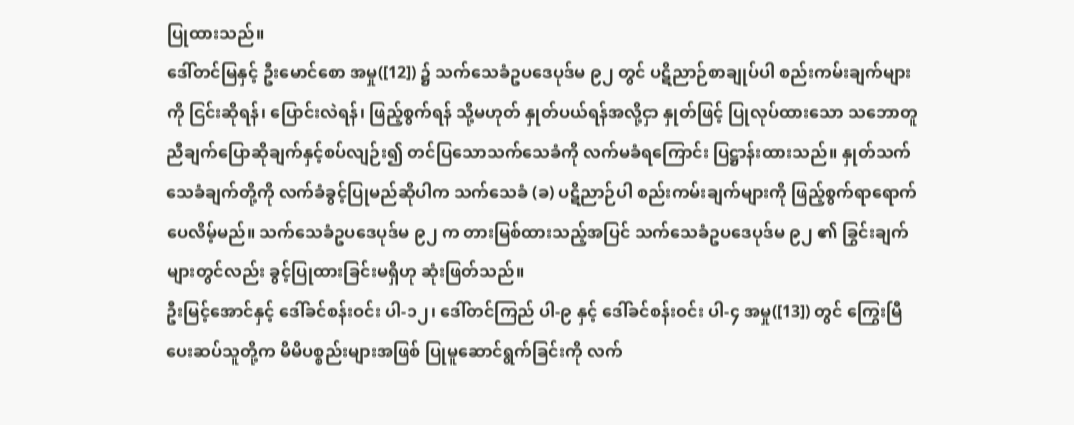ပြုထားသည်။
ဒေါ်တင်မြနှင့် ဦးမောင်စော အမှု([12]) ၌ သက်သေခံဥပဒေပုဒ်မ ၉၂ တွင် ပဋိညာဉ်စာချုပ်ပါ စည်းကမ်းချက်များကို ငြင်းဆိုရန်၊ ပြောင်းလဲရန်၊ ဖြည့်စွက်ရန် သို့မဟုတ် နှုတ်ပယ်ရန်အလို့ငှာ နှုတ်ဖြင့် ပြုလုပ်ထားသော သဘောတူညီချက်ပြောဆိုချက်နှင့်စပ်လျဉ်း၍ တင်ပြသောသက်သေခံကို လက်မခံရကြောင်း ပြဋ္ဌာန်းထားသည်။ နှုတ်သက်သေခံချက်တို့ကို လက်ခံခွင့်ပြုမည်ဆိုပါက သက်သေခံ (ခ) ပဋိညာဉ်ပါ စည်းကမ်းချက်များကို ဖြည့်စွက်ရာရောက်ပေလိမ့်မည်။ သက်သေခံဥပဒေပုဒ်မ ၉၂ က တားမြစ်ထားသည့်အပြင် သက်သေခံဥပဒေပုဒ်မ ၉၂ ၏ ခြွင်းချက်များတွင်လည်း ခွင့်ပြုထားခြင်းမရှိဟု ဆုံးဖြတ်သည်။
ဦးမြင့်အောင်နှင့် ဒေါ်ခင်စန်းဝင်း ပါ-၁၂၊ ဒေါ်တင်ကြည် ပါ-၉ နှင့် ဒေါ်ခင်စန်းဝင်း ပါ-၄ အမှု([13]) တွင် ကြွေးမြီပေးဆပ်သူတို့က မိမိပစ္စည်းများအဖြစ် ပြုမူဆောင်ရွက်ခြင်းကို လက်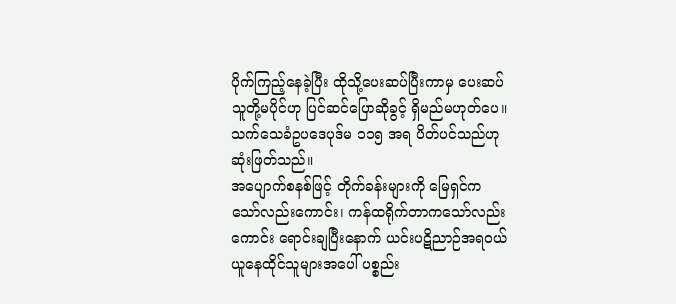ပိုက်ကြည့်နေခဲ့ပြီး ထိုသို့ပေးဆပ်ပြီးကာမှ ပေးဆပ်သူတို့မပိုင်ဟု ပြင်ဆင်ပြောဆိုခွင့် ရှိမည်မဟုတ်ပေ။ သက်သေခံဥပဒေပုဒ်မ ၁၁၅ အရ ပိတ်ပင်သည်ဟု ဆုံးဖြတ်သည်။
အပျောက်စနစ်ဖြင့် တိုက်ခန်းများကို မြေရှင်ကသော်လည်းကောင်း၊ ကန်ထရိုက်တာကသော်လည်းကောင်း ရောင်းချပြီးနောက် ယင်းပဋိညာဉ်အရဝယ်ယူနေထိုင်သူများအပေါ် ပစ္စည်း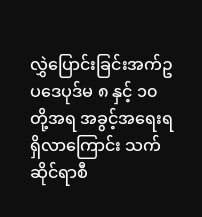လွှဲပြောင်းခြင်းအက်ဥပဒေပုဒ်မ ၈ နှင့် ၁၀ တို့အရ အခွင့်အရေးရရှိလာကြောင်း သက်ဆိုင်ရာစီ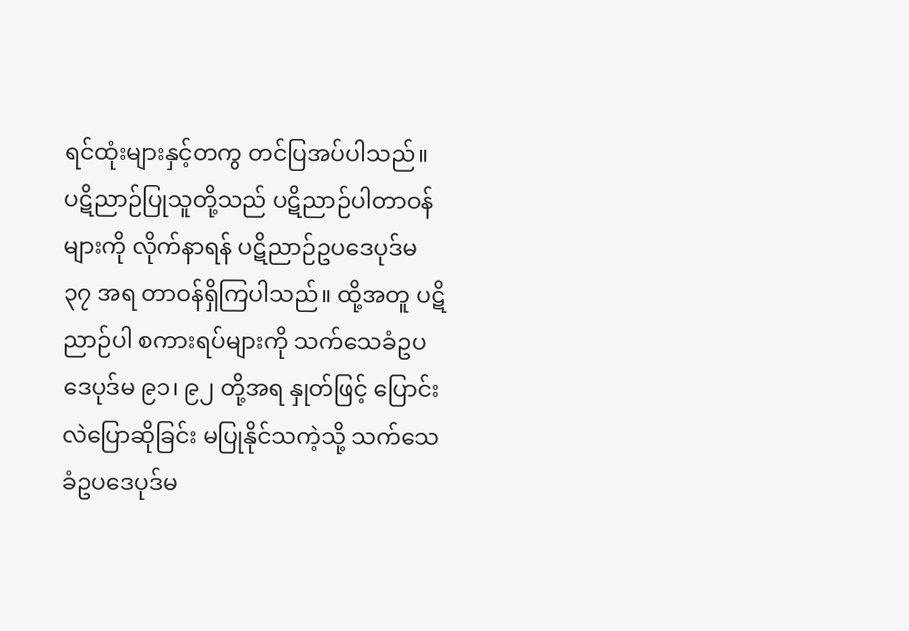ရင်ထုံးများနှင့်တကွ တင်ပြအပ်ပါသည်။
ပဋိညာဉ်ပြုသူတို့သည် ပဋိညာဉ်ပါတာဝန်များကို လိုက်နာရန် ပဋိညာဉ်ဥပဒေပုဒ်မ ၃၇ အရ တာဝန်ရှိကြပါသည်။ ထို့အတူ ပဋိညာဉ်ပါ စကားရပ်များကို သက်သေခံဥပဒေပုဒ်မ ၉၁၊ ၉၂ တို့အရ နှုတ်ဖြင့် ပြောင်းလဲပြောဆိုခြင်း မပြုနိုင်သကဲ့သို့ သက်သေခံဥပဒေပုဒ်မ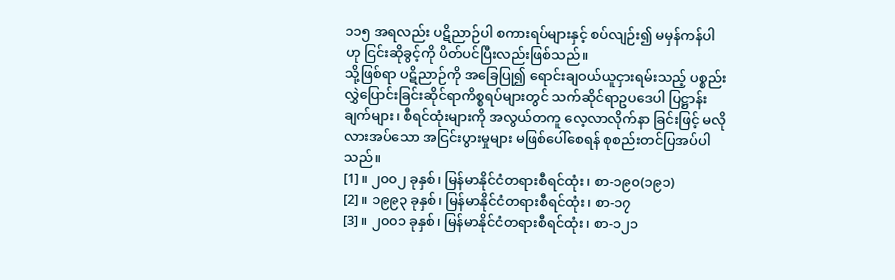၁၁၅ အရလည်း ပဋိညာဉ်ပါ စကားရပ်များနှင့် စပ်လျဉ်း၍ မမှန်ကန်ပါဟု ငြင်းဆိုခွင့်ကို ပိတ်ပင်ပြီးလည်းဖြစ်သည်။
သို့ဖြစ်ရာ ပဋိညာဉ်ကို အခြေပြု၍ ရောင်းချဝယ်ယူငှားရမ်းသည့် ပစ္စည်းလွှဲပြောင်းခြင်းဆိုင်ရာကိစ္စရပ်များတွင် သက်ဆိုင်ရာဥပဒေပါ ပြဋ္ဌာန်းချက်များ၊ စီရင်ထုံးများကို အလွယ်တကူ လေ့လာလိုက်နာ ခြင်းဖြင့် မလိုလားအပ်သော အငြင်းပွားမှုများ မဖြစ်ပေါ်စေရန် စုစည်းတင်ပြအပ်ပါသည်။
[1]။ ၂၀၀၂ ခုနှစ်၊ မြန်မာနိုင်ငံတရားစီရင်ထုံး၊ စာ-၁၉၀(၁၉၁)
[2]။ ၁၉၉၃ ခုနှစ်၊ မြန်မာနိုင်ငံတရားစီရင်ထုံး၊ စာ-၁၇
[3]။ ၂၀၀၁ ခုနှစ်၊ မြန်မာနိုင်ငံတရားစီရင်ထုံး၊ စာ-၁၂၁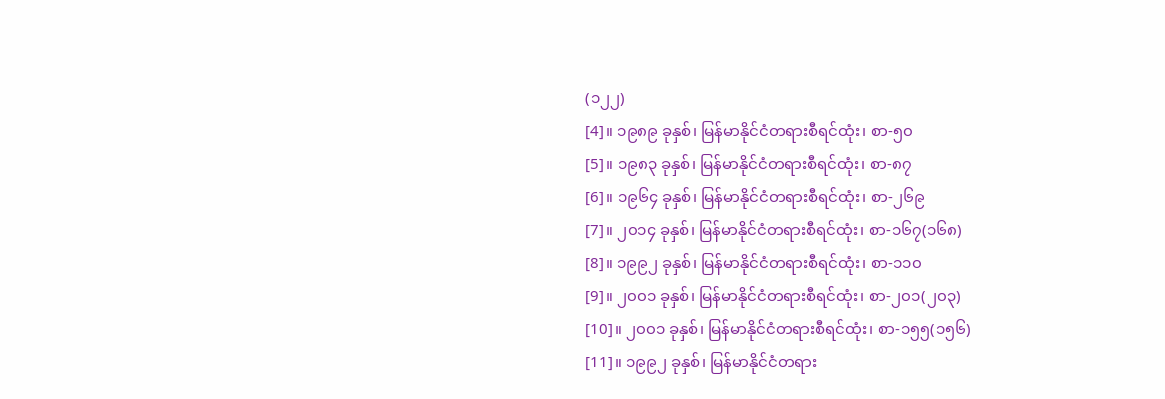(၁၂၂)
[4]။ ၁၉၈၉ ခုနှစ်၊ မြန်မာနိုင်ငံတရားစီရင်ထုံး၊ စာ-၅၀
[5]။ ၁၉၈၃ ခုနှစ်၊ မြန်မာနိုင်ငံတရားစီရင်ထုံး၊ စာ-၈၇
[6]။ ၁၉၆၄ ခုနှစ်၊ မြန်မာနိုင်ငံတရားစီရင်ထုံး၊ စာ-၂၆၉
[7]။ ၂၀၁၄ ခုနှစ်၊ မြန်မာနိုင်ငံတရားစီရင်ထုံး၊ စာ-၁၆၇(၁၆၈)
[8]။ ၁၉၉၂ ခုနှစ်၊ မြန်မာနိုင်ငံတရားစီရင်ထုံး၊ စာ-၁၁၀
[9]။ ၂၀၀၁ ခုနှစ်၊ မြန်မာနိုင်ငံတရားစီရင်ထုံး၊ စာ-၂၀၁(၂၀၃)
[10]။ ၂၀၀၁ ခုနှစ်၊ မြန်မာနိုင်ငံတရားစီရင်ထုံး၊ စာ-၁၅၅(၁၅၆)
[11]။ ၁၉၉၂ ခုနှစ်၊ မြန်မာနိုင်ငံတရား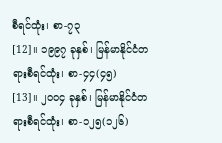စီရင်ထုံး၊ စာ-၇၃
[12]။ ၁၉၉၇ ခုနှစ်၊ မြန်မာနိုင်ငံတရားစီရင်ထုံး၊ စာ-၄၄(၄၅)
[13]။ ၂၀၀၄ ခုနှစ်၊ မြန်မာနိုင်ငံတရားစီရင်ထုံး၊ စာ-၁၂၅(၁၂၆)